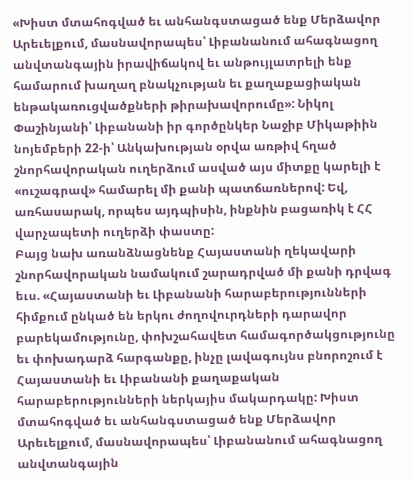«Խիստ մտահոգված եւ անհանգստացած ենք Մերձավոր Արեւելքում, մասնավորապես՝ Լիբանանում ահագնացող անվտանգային իրավիճակով եւ անթույլատրելի ենք համարում խաղաղ բնակչության եւ քաղաքացիական ենթակառուցվածքների թիրախավորումը»: Նիկոլ Փաշինյանի՝ Լիբանանի իր գործընկեր Նաջիբ Միկաթիին նոյեմբերի 22-ի՝ Անկախության օրվա առթիվ հղած շնորհավորական ուղերձում ասված այս միտքը կարելի է «ուշագրավ» համարել մի քանի պատճառներով: Եվ, առհասարակ, որպես այդպիսին, ինքնին բացառիկ է ՀՀ վարչապետի ուղերձի փաստը:
Բայց նախ առանձնացնենք Հայաստանի ղեկավարի շնորհավորական նամակում շարադրված մի քանի դրվագ եւս. «Հայաստանի եւ Լիբանանի հարաբերությունների հիմքում ընկած են երկու ժողովուրդների դարավոր բարեկամությունը, փոխշահավետ համագործակցությունը եւ փոխադարձ հարգանքը, ինչը լավագույնս բնորոշում է Հայաստանի եւ Լիբանանի քաղաքական հարաբերությունների ներկայիս մակարդակը: Խիստ մտահոգված եւ անհանգստացած ենք Մերձավոր Արեւելքում, մասնավորապես՝ Լիբանանում ահագնացող անվտանգային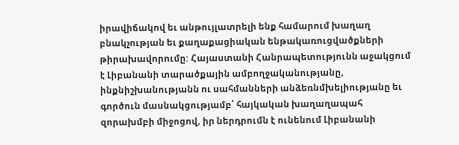իրավիճակով եւ անթույլատրելի ենք համարում խաղաղ բնակչության եւ քաղաքացիական ենթակառուցվածքների թիրախավորումը: Հայաստանի Հանրապետությունն աջակցում է Լիբանանի տարածքային ամբողջականությանը, ինքնիշխանությանն ու սահմանների անձեռնմխելիությանը եւ գործուն մասնակցությամբ՝ հայկական խաղաղապահ զորախմբի միջոցով, իր ներդրումն է ունենում Լիբանանի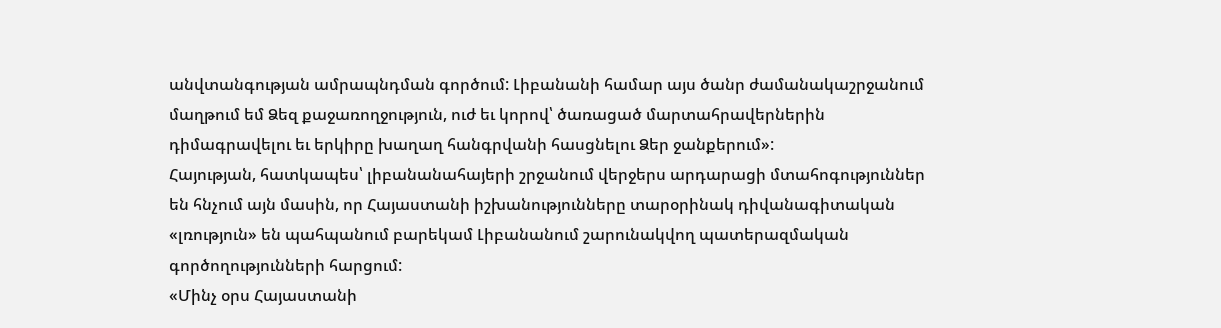անվտանգության ամրապնդման գործում: Լիբանանի համար այս ծանր ժամանակաշրջանում մաղթում եմ Ձեզ քաջառողջություն, ուժ եւ կորով՝ ծառացած մարտահրավերներին դիմագրավելու եւ երկիրը խաղաղ հանգրվանի հասցնելու Ձեր ջանքերում»:
Հայության, հատկապես՝ լիբանանահայերի շրջանում վերջերս արդարացի մտահոգություններ են հնչում այն մասին, որ Հայաստանի իշխանությունները տարօրինակ դիվանագիտական «լռություն» են պահպանում բարեկամ Լիբանանում շարունակվող պատերազմական գործողությունների հարցում:
«Մինչ օրս Հայաստանի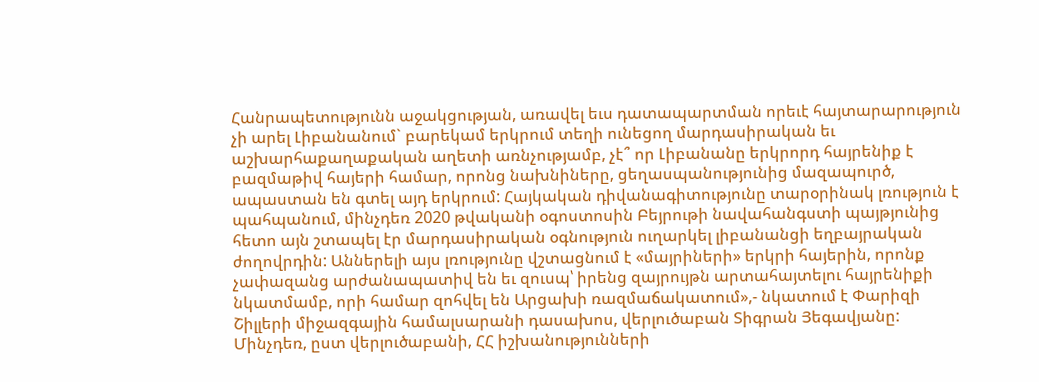Հանրապետությունն աջակցության, առավել եւս դատապարտման որեւէ հայտարարություն չի արել Լիբանանում` բարեկամ երկրում տեղի ունեցող մարդասիրական եւ աշխարհաքաղաքական աղետի առնչությամբ, չէ՞ որ Լիբանանը երկրորդ հայրենիք է բազմաթիվ հայերի համար, որոնց նախնիները, ցեղասպանությունից մազապուրծ, ապաստան են գտել այդ երկրում: Հայկական դիվանագիտությունը տարօրինակ լռություն է պահպանում, մինչդեռ 2020 թվականի օգոստոսին Բեյրութի նավահանգստի պայթյունից հետո այն շտապել էր մարդասիրական օգնություն ուղարկել լիբանանցի եղբայրական ժողովրդին: Աններելի այս լռությունը վշտացնում է «մայրիների» երկրի հայերին, որոնք չափազանց արժանապատիվ են եւ զուսպ՝ իրենց զայրույթն արտահայտելու հայրենիքի նկատմամբ, որի համար զոհվել են Արցախի ռազմաճակատում»,- նկատում է Փարիզի Շիլլերի միջազգային համալսարանի դասախոս, վերլուծաբան Տիգրան Յեգավյանը:
Մինչդեռ, ըստ վերլուծաբանի, ՀՀ իշխանությունների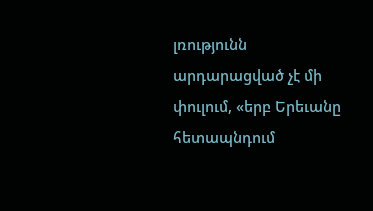լռությունն արդարացված չէ մի փուլում, «երբ Երեւանը հետապնդում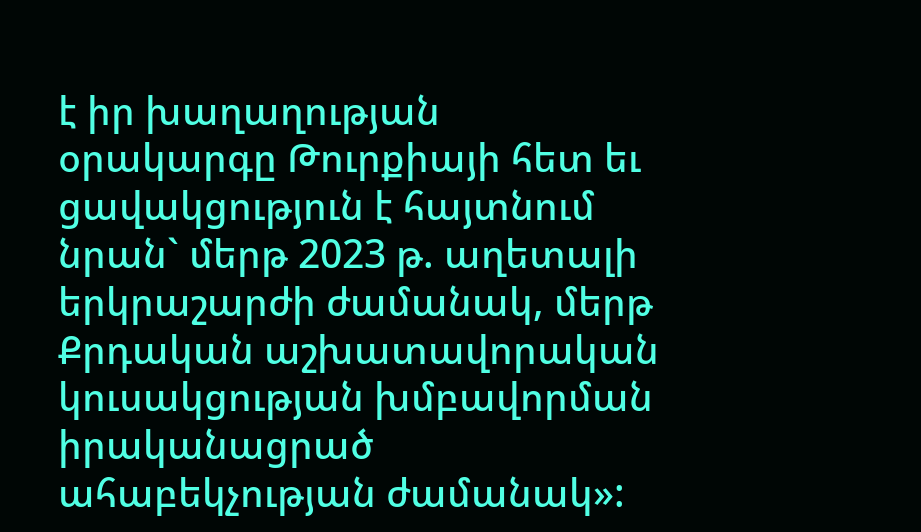է իր խաղաղության օրակարգը Թուրքիայի հետ եւ ցավակցություն է հայտնում նրան` մերթ 2023 թ. աղետալի երկրաշարժի ժամանակ, մերթ Քրդական աշխատավորական կուսակցության խմբավորման իրականացրած ահաբեկչության ժամանակ»: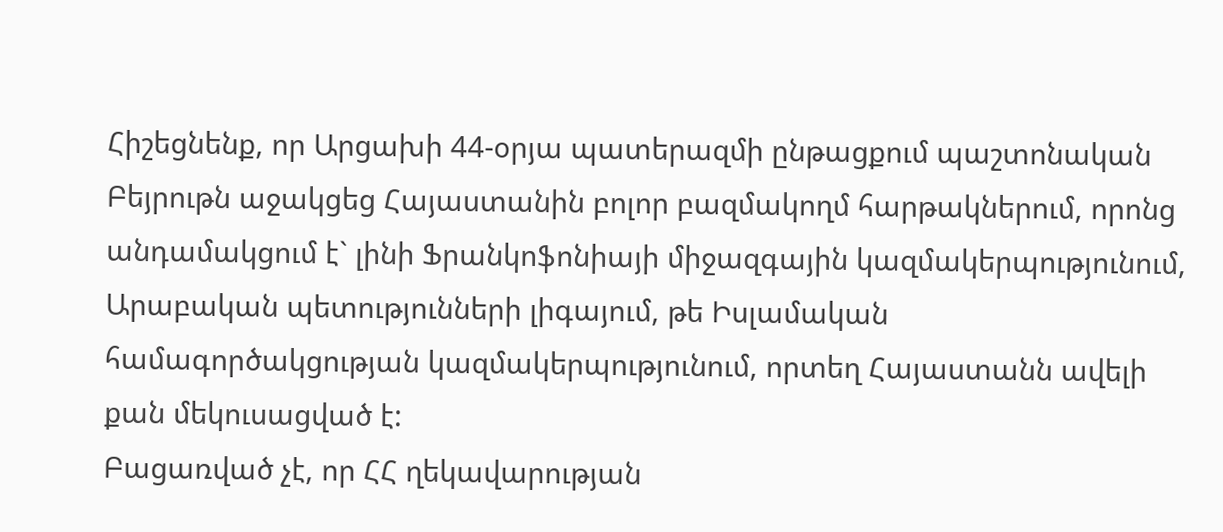Հիշեցնենք, որ Արցախի 44-օրյա պատերազմի ընթացքում պաշտոնական Բեյրութն աջակցեց Հայաստանին բոլոր բազմակողմ հարթակներում, որոնց անդամակցում է` լինի Ֆրանկոֆոնիայի միջազգային կազմակերպությունում, Արաբական պետությունների լիգայում, թե Իսլամական համագործակցության կազմակերպությունում, որտեղ Հայաստանն ավելի քան մեկուսացված է:
Բացառված չէ, որ ՀՀ ղեկավարության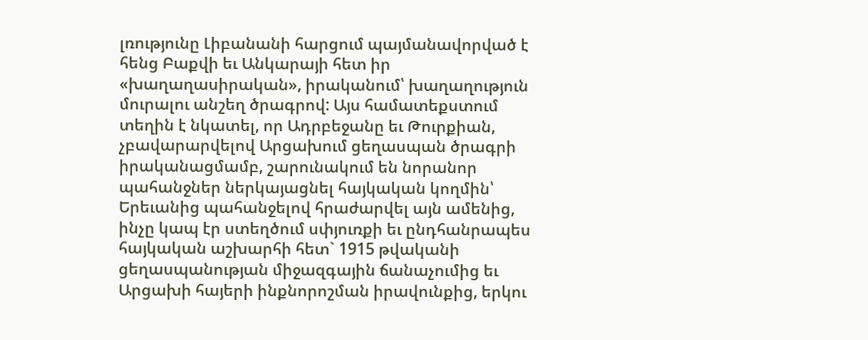լռությունը Լիբանանի հարցում պայմանավորված է հենց Բաքվի եւ Անկարայի հետ իր «խաղաղասիրական», իրականում՝ խաղաղություն մուրալու անշեղ ծրագրով: Այս համատեքստում տեղին է նկատել, որ Ադրբեջանը եւ Թուրքիան, չբավարարվելով Արցախում ցեղասպան ծրագրի իրականացմամբ, շարունակում են նորանոր պահանջներ ներկայացնել հայկական կողմին՝ Երեւանից պահանջելով հրաժարվել այն ամենից, ինչը կապ էր ստեղծում սփյուռքի եւ ընդհանրապես հայկական աշխարհի հետ` 1915 թվականի ցեղասպանության միջազգային ճանաչումից եւ Արցախի հայերի ինքնորոշման իրավունքից, երկու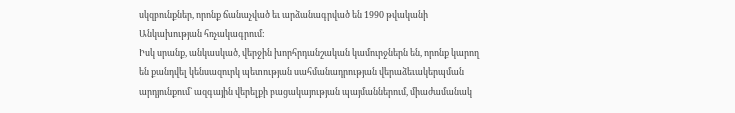սկզբունքներ, որոնք ճանաչված եւ արձանագրված են 1990 թվականի Անկախության հռչակագրում:
Իսկ սրանք, անկասկած, վերջին խորհրդանշական կամուրջներն են, որոնք կարող են քանդվել կենսազուրկ պետության սահմանադրության վերաձեւակերպման արդյունքում` ազգային վերելքի բացակայության պայմաններում, միաժամանակ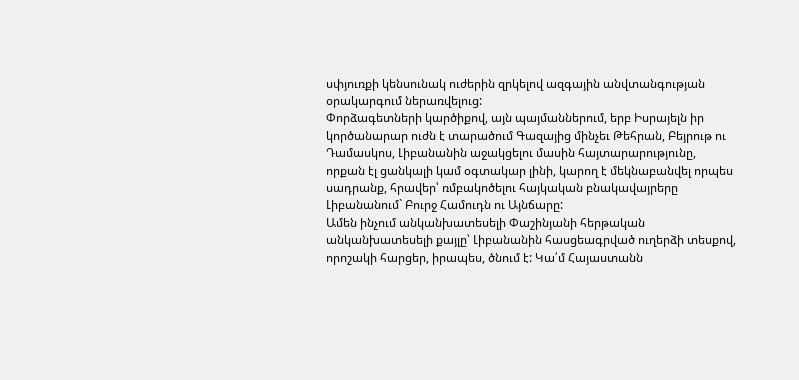սփյուռքի կենսունակ ուժերին զրկելով ազգային անվտանգության օրակարգում ներառվելուց:
Փորձագետների կարծիքով, այն պայմաններում, երբ Իսրայելն իր կործանարար ուժն է տարածում Գազայից մինչեւ Թեհրան, Բեյրութ ու Դամասկոս, Լիբանանին աջակցելու մասին հայտարարությունը, որքան էլ ցանկալի կամ օգտակար լինի, կարող է մեկնաբանվել որպես սադրանք, հրավեր՝ ռմբակոծելու հայկական բնակավայրերը Լիբանանում` Բուրջ Համուդն ու Այնճարը:
Ամեն ինչում անկանխատեսելի Փաշինյանի հերթական անկանխատեսելի քայլը՝ Լիբանանին հասցեագրված ուղերձի տեսքով, որոշակի հարցեր, իրապես, ծնում է: Կա՛մ Հայաստանն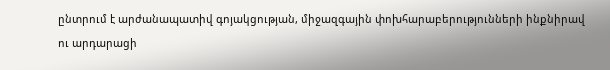ընտրում է արժանապատիվ գոյակցության, միջազգային փոխհարաբերությունների ինքնիրավ ու արդարացի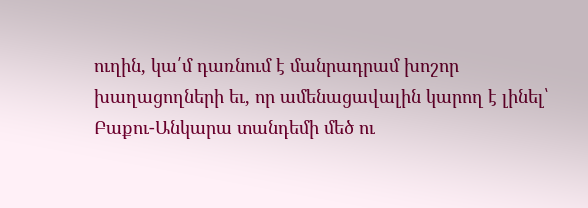ուղին, կա՛մ դառնում է մանրադրամ խոշոր խաղացողների եւ, որ ամենացավալին կարող է լինել՝ Բաքու-Անկարա տանդեմի մեծ ու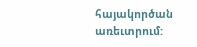հայակործան առեւտրում: